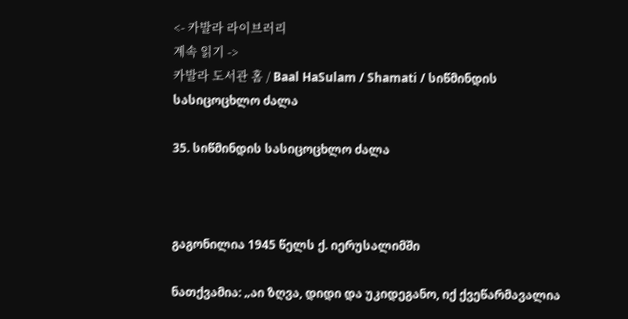<- 카발라 라이브러리
계속 읽기 ->
카발라 도서관 홈 / Baal HaSulam / Shamati / სიწმინდის სასიცოცხლო ძალა

35. სიწმინდის სასიცოცხლო ძალა



გაგონილია 1945 წელს ქ. იერუსალიმში

ნათქვამია: „აი ზღვა, დიდი და უკიდეგანო, იქ ქვეწარმავალია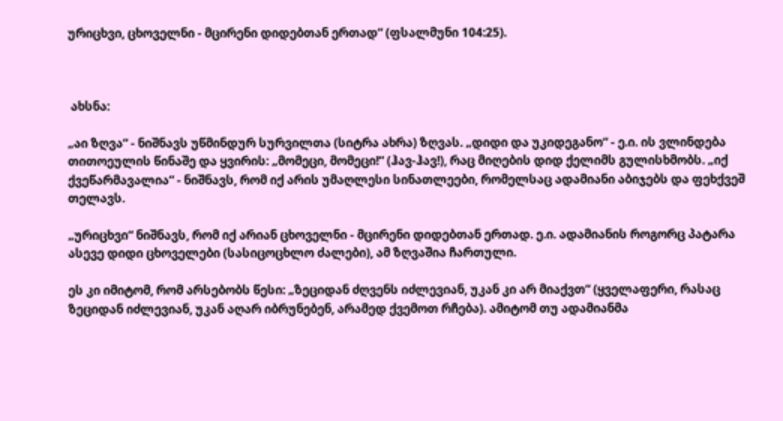ურიცხვი, ცხოველნი - მცირენი დიდებთან ერთად“ (ფსალმუნი 104:25).



 ახსნა:

„აი ზღვა“ - ნიშნავს უწმინდურ სურვილთა (სიტრა ახრა) ზღვას. „დიდი და უკიდეგანო“ - ე.ი. ის ვლინდება თითოეულის წინაშე და ყვირის: „მომეცი, მომეცი!“ (ჰავ-ჰავ!), რაც მიღების დიდ ქელიმს გულისხმობს. „იქ ქვეწარმავალია“ - ნიშნავს, რომ იქ არის უმაღლესი სინათლეები, რომელსაც ადამიანი აბიჯებს და ფეხქვეშ თელავს.

„ურიცხვი“ ნიშნავს, რომ იქ არიან ცხოველნი - მცირენი დიდებთან ერთად. ე.ი. ადამიანის როგორც პატარა ასევე დიდი ცხოველები (სასიცოცხლო ძალები), ამ ზღვაშია ჩართული.

ეს კი იმიტომ, რომ არსებობს წესი: „ზეციდან ძღვენს იძლევიან, უკან კი არ მიაქვთ“ (ყველაფერი, რასაც ზეციდან იძლევიან, უკან აღარ იბრუნებენ, არამედ ქვემოთ რჩება). ამიტომ თუ ადამიანმა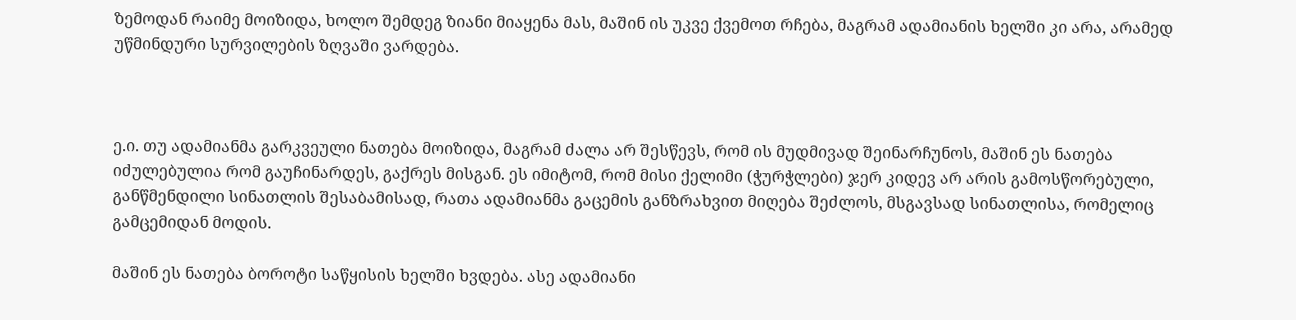ზემოდან რაიმე მოიზიდა, ხოლო შემდეგ ზიანი მიაყენა მას, მაშინ ის უკვე ქვემოთ რჩება, მაგრამ ადამიანის ხელში კი არა, არამედ უწმინდური სურვილების ზღვაში ვარდება.



ე.ი. თუ ადამიანმა გარკვეული ნათება მოიზიდა, მაგრამ ძალა არ შესწევს, რომ ის მუდმივად შეინარჩუნოს, მაშინ ეს ნათება იძულებულია რომ გაუჩინარდეს, გაქრეს მისგან. ეს იმიტომ, რომ მისი ქელიმი (ჭურჭლები) ჯერ კიდევ არ არის გამოსწორებული, განწმენდილი სინათლის შესაბამისად, რათა ადამიანმა გაცემის განზრახვით მიღება შეძლოს, მსგავსად სინათლისა, რომელიც გამცემიდან მოდის.

მაშინ ეს ნათება ბოროტი საწყისის ხელში ხვდება. ასე ადამიანი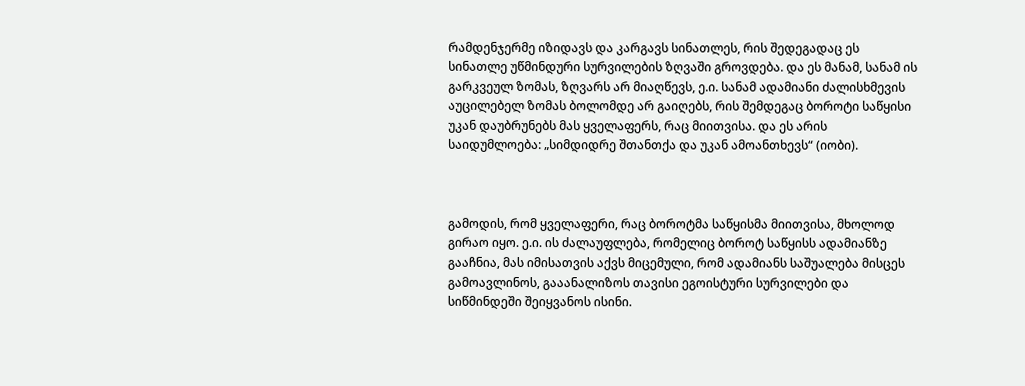რამდენჯერმე იზიდავს და კარგავს სინათლეს, რის შედეგადაც ეს სინათლე უწმინდური სურვილების ზღვაში გროვდება. და ეს მანამ, სანამ ის გარკვეულ ზომას, ზღვარს არ მიაღწევს, ე.ი. სანამ ადამიანი ძალისხმევის აუცილებელ ზომას ბოლომდე არ გაიღებს, რის შემდეგაც ბოროტი საწყისი უკან დაუბრუნებს მას ყველაფერს, რაც მიითვისა. და ეს არის საიდუმლოება: „სიმდიდრე შთანთქა და უკან ამოანთხევს“ (იობი).



გამოდის, რომ ყველაფერი, რაც ბოროტმა საწყისმა მიითვისა, მხოლოდ გირაო იყო. ე.ი. ის ძალაუფლება, რომელიც ბოროტ საწყისს ადამიანზე გააჩნია, მას იმისათვის აქვს მიცემული, რომ ადამიანს საშუალება მისცეს გამოავლინოს, გააანალიზოს თავისი ეგოისტური სურვილები და სიწმინდეში შეიყვანოს ისინი.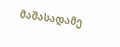მაშასადამე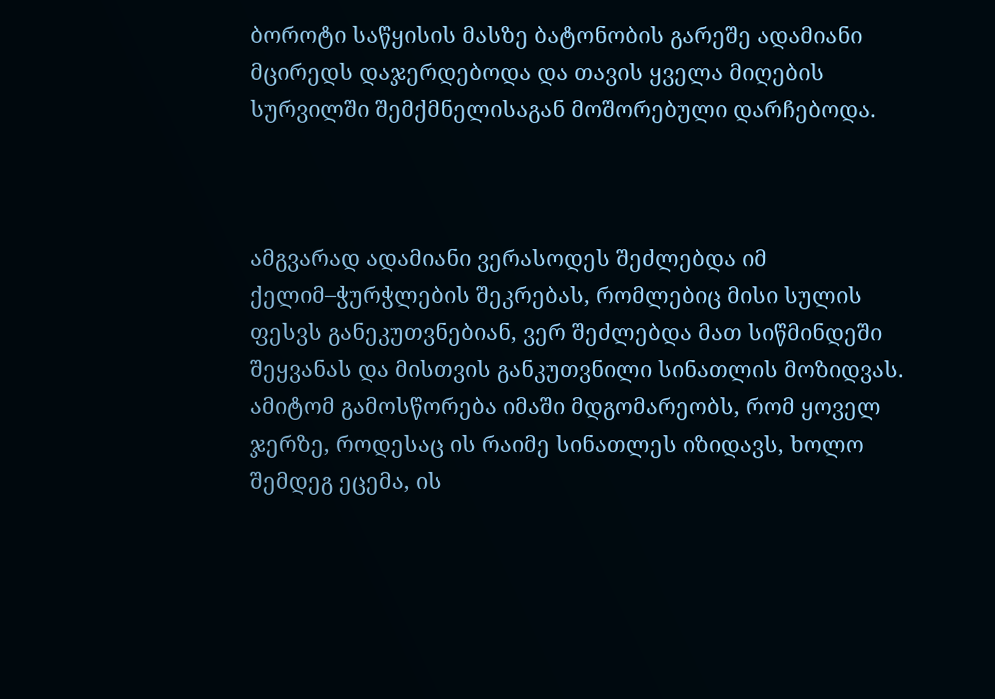ბოროტი საწყისის მასზე ბატონობის გარეშე ადამიანი მცირედს დაჯერდებოდა და თავის ყველა მიღების სურვილში შემქმნელისაგან მოშორებული დარჩებოდა.



ამგვარად ადამიანი ვერასოდეს შეძლებდა იმ ქელიმ–ჭურჭლების შეკრებას, რომლებიც მისი სულის ფესვს განეკუთვნებიან, ვერ შეძლებდა მათ სიწმინდეში შეყვანას და მისთვის განკუთვნილი სინათლის მოზიდვას. ამიტომ გამოსწორება იმაში მდგომარეობს, რომ ყოველ ჯერზე, როდესაც ის რაიმე სინათლეს იზიდავს, ხოლო შემდეგ ეცემა, ის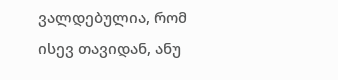ვალდებულია, რომ ისევ თავიდან, ანუ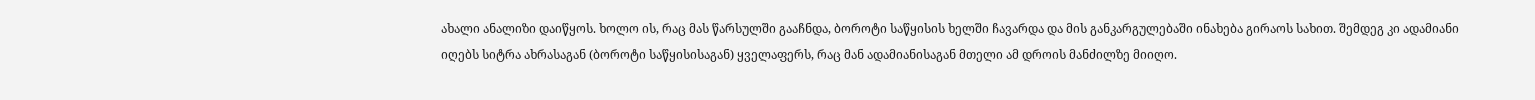ახალი ანალიზი დაიწყოს. ხოლო ის, რაც მას წარსულში გააჩნდა, ბოროტი საწყისის ხელში ჩავარდა და მის განკარგულებაში ინახება გირაოს სახით. შემდეგ კი ადამიანი იღებს სიტრა ახრასაგან (ბოროტი საწყისისაგან) ყველაფერს, რაც მან ადამიანისაგან მთელი ამ დროის მანძილზე მიიღო.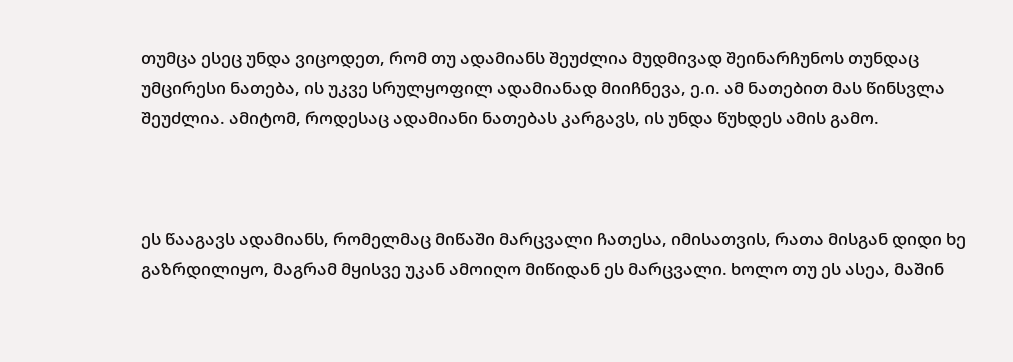თუმცა ესეც უნდა ვიცოდეთ, რომ თუ ადამიანს შეუძლია მუდმივად შეინარჩუნოს თუნდაც უმცირესი ნათება, ის უკვე სრულყოფილ ადამიანად მიიჩნევა, ე.ი. ამ ნათებით მას წინსვლა შეუძლია. ამიტომ, როდესაც ადამიანი ნათებას კარგავს, ის უნდა წუხდეს ამის გამო.



ეს წააგავს ადამიანს, რომელმაც მიწაში მარცვალი ჩათესა, იმისათვის, რათა მისგან დიდი ხე გაზრდილიყო, მაგრამ მყისვე უკან ამოიღო მიწიდან ეს მარცვალი. ხოლო თუ ეს ასეა, მაშინ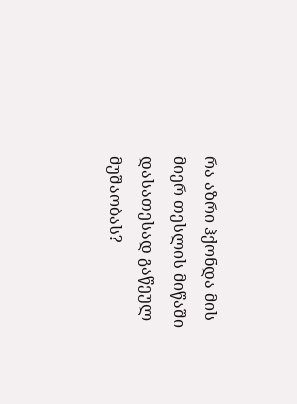რა აზრი ჰქონდა მის მიერ თესლის მიწაში დასათესად გაწეულ მუშაობას?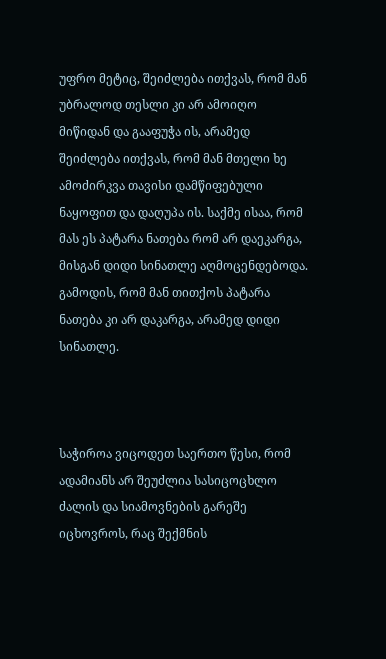უფრო მეტიც, შეიძლება ითქვას, რომ მან უბრალოდ თესლი კი არ ამოიღო მიწიდან და გააფუჭა ის, არამედ შეიძლება ითქვას, რომ მან მთელი ხე ამოძირკვა თავისი დამწიფებული ნაყოფით და დაღუპა ის. საქმე ისაა, რომ მას ეს პატარა ნათება რომ არ დაეკარგა, მისგან დიდი სინათლე აღმოცენდებოდა. გამოდის, რომ მან თითქოს პატარა ნათება კი არ დაკარგა, არამედ დიდი სინათლე.



საჭიროა ვიცოდეთ საერთო წესი, რომ ადამიანს არ შეუძლია სასიცოცხლო ძალის და სიამოვნების გარეშე იცხოვროს, რაც შექმნის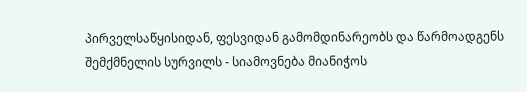პირველსაწყისიდან, ფესვიდან გამომდინარეობს და წარმოადგენს შემქმნელის სურვილს - სიამოვნება მიანიჭოს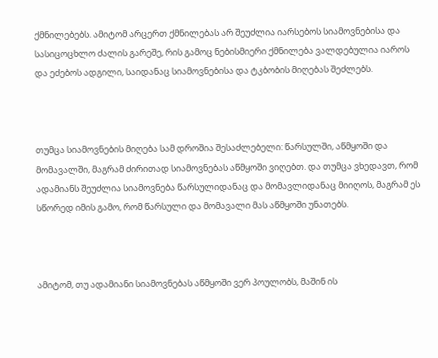ქმნილებებს. ამიტომ არცერთ ქმნილებას არ შეუძლია იარსებოს სიამოვნებისა და სასიცოცხლო ძალის გარეშე, რის გამოც ნებისმიერი ქმნილება ვალდებულია იაროს და ეძებოს ადგილი, საიდანაც სიამოვნებისა და ტკბობის მიღებას შეძლებს.



თუმცა სიამოვნების მიღება სამ დროშია შესაძლებელი: წარსულში, აწმყოში და მომავალში, მაგრამ ძირითად სიამოვნებას აწმყოში ვიღებთ. და თუმცა ვხედავთ, რომ ადამიანს შეუძლია სიამოვნება წარსულიდანაც და მომავლიდანაც მიიღოს, მაგრამ ეს სწორედ იმის გამო, რომ წარსული და მომავალი მას აწმყოში უნათებს.



ამიტომ, თუ ადამიანი სიამოვნებას აწმყოში ვერ პოულობს, მაშინ ის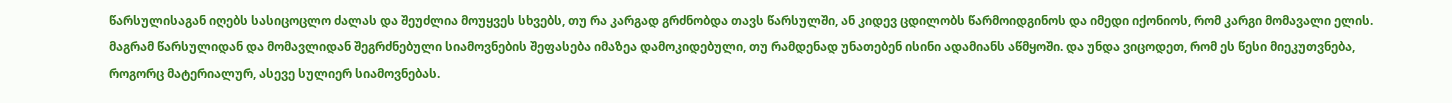წარსულისაგან იღებს სასიცოცლო ძალას და შეუძლია მოუყვეს სხვებს, თუ რა კარგად გრძნობდა თავს წარსულში, ან კიდევ ცდილობს წარმოიდგინოს და იმედი იქონიოს, რომ კარგი მომავალი ელის. მაგრამ წარსულიდან და მომავლიდან შეგრძნებული სიამოვნების შეფასება იმაზეა დამოკიდებული, თუ რამდენად უნათებენ ისინი ადამიანს აწმყოში. და უნდა ვიცოდეთ, რომ ეს წესი მიეკუთვნება, როგორც მატერიალურ, ასევე სულიერ სიამოვნებას.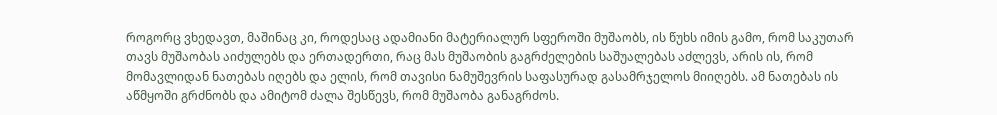როგორც ვხედავთ, მაშინაც კი, როდესაც ადამიანი მატერიალურ სფეროში მუშაობს, ის წუხს იმის გამო, რომ საკუთარ თავს მუშაობას აიძულებს და ერთადერთი, რაც მას მუშაობის გაგრძელების საშუალებას აძლევს, არის ის, რომ მომავლიდან ნათებას იღებს და ელის, რომ თავისი ნამუშევრის საფასურად გასამრჯელოს მიიღებს. ამ ნათებას ის აწმყოში გრძნობს და ამიტომ ძალა შესწევს, რომ მუშაობა განაგრძოს.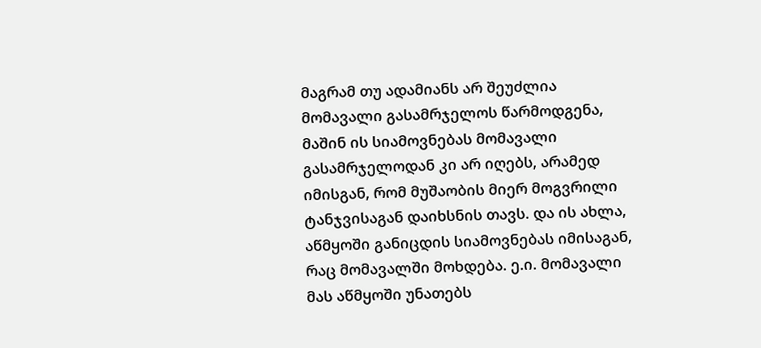მაგრამ თუ ადამიანს არ შეუძლია მომავალი გასამრჯელოს წარმოდგენა, მაშინ ის სიამოვნებას მომავალი გასამრჯელოდან კი არ იღებს, არამედ იმისგან, რომ მუშაობის მიერ მოგვრილი ტანჯვისაგან დაიხსნის თავს. და ის ახლა, აწმყოში განიცდის სიამოვნებას იმისაგან, რაც მომავალში მოხდება. ე.ი. მომავალი მას აწმყოში უნათებს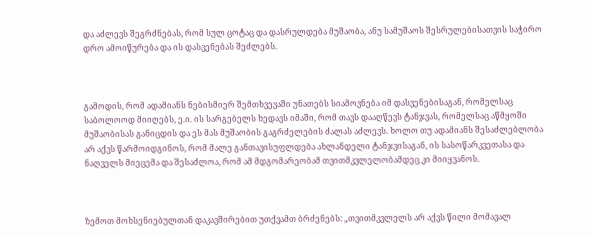და აძლევს შეგრძნებას, რომ სულ ცოტაც და დასრულდება მუშაობა, ანუ სამუშაოს შესრულებისათვის საჭირო დრო ამოიწურება და ის დასვენებას შეძლებს.



გამოდის, რომ ადამიანს ნებისმიერ შემთხვევაში უნათებს სიამოვნება იმ დასვენებისაგან, რომელსაც საბოლოოდ მიიღებს, ე.ი. ის სარგებელს ხედავს იმაში, რომ თავს დააღწევს ტანჯვას, რომელსაც აწმყოში მუშაობისას განიცდის და ეს მას მუშაობის გაგრძელების ძალას აძლევს. ხოლო თუ ადამიანს შესაძლებლობა არ აქვს წარმოიდგინოს, რომ მალე განთავისუფლდება ახლანდელი ტანჯვისაგან, ის სასოწარკვეთასა და ნაღველს მიეცემა და შესაძლოა, რომ ამ მდგომარეობამ თვითმკვლელობამდეც კი მიიყვანოს.



ზემოთ მოხსენიებულთან დაკავშირებით უთქვამთ ბრძენებს: „თვითმკვლელს არ აქვს წილი მომავალ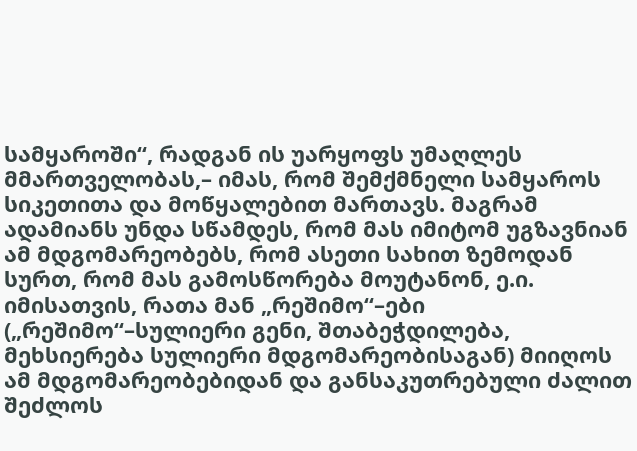სამყაროში“, რადგან ის უარყოფს უმაღლეს მმართველობას,– იმას, რომ შემქმნელი სამყაროს სიკეთითა და მოწყალებით მართავს. მაგრამ ადამიანს უნდა სწამდეს, რომ მას იმიტომ უგზავნიან ამ მდგომარეობებს, რომ ასეთი სახით ზემოდან სურთ, რომ მას გამოსწორება მოუტანონ, ე.ი. იმისათვის, რათა მან „რეშიმო“–ები („რეშიმო“–სულიერი გენი, შთაბეჭდილება, მეხსიერება სულიერი მდგომარეობისაგან) მიიღოს ამ მდგომარეობებიდან და განსაკუთრებული ძალით შეძლოს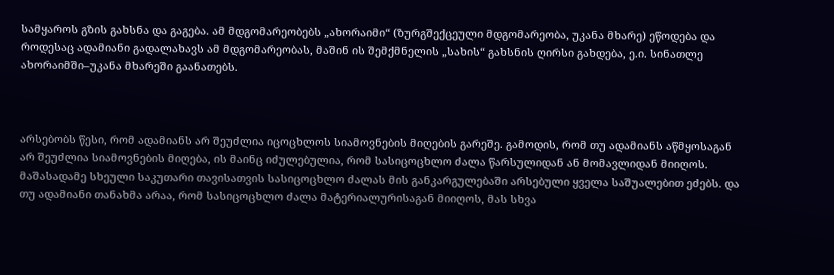სამყაროს გზის გახსნა და გაგება. ამ მდგომარეობებს „ახორაიმი“ (ზურგშექცეული მდგომარეობა, უკანა მხარე) ეწოდება და როდესაც ადამიანი გადალახავს ამ მდგომარეობას, მაშინ ის შემქმნელის „სახის“ გახსნის ღირსი გახდება, ე.ი. სინათლე ახორაიმში–უკანა მხარეში გაანათებს.



არსებობს წესი, რომ ადამიანს არ შეუძლია იცოცხლოს სიამოვნების მიღების გარეშე. გამოდის, რომ თუ ადამიანს აწმყოსაგან არ შეუძლია სიამოვნების მიღება, ის მაინც იძულებულია, რომ სასიცოცხლო ძალა წარსულიდან ან მომავლიდან მიიღოს. მაშასადამე სხეული საკუთარი თავისათვის სასიცოცხლო ძალას მის განკარგულებაში არსებული ყველა საშუალებით ეძებს. და თუ ადამიანი თანახმა არაა, რომ სასიცოცხლო ძალა მატერიალურისაგან მიიღოს, მას სხვა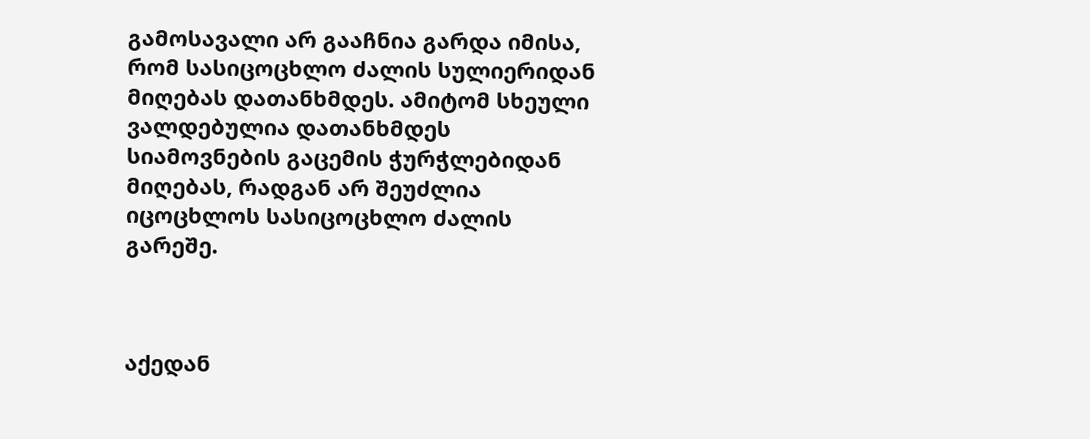გამოსავალი არ გააჩნია გარდა იმისა, რომ სასიცოცხლო ძალის სულიერიდან მიღებას დათანხმდეს. ამიტომ სხეული ვალდებულია დათანხმდეს სიამოვნების გაცემის ჭურჭლებიდან მიღებას, რადგან არ შეუძლია იცოცხლოს სასიცოცხლო ძალის გარეშე.



აქედან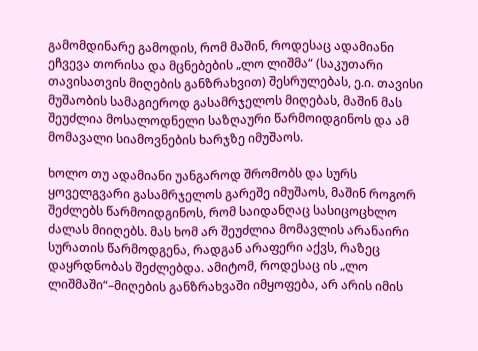გამომდინარე გამოდის, რომ მაშინ, როდესაც ადამიანი ეჩვევა თორისა და მცნებების „ლო ლიშმა“ (საკუთარი თავისათვის მიღების განზრახვით) შესრულებას, ე.ი. თავისი მუშაობის სამაგიეროდ გასამრჯელოს მიღებას, მაშინ მას შეუძლია მოსალოდნელი საზღაური წარმოიდგინოს და ამ მომავალი სიამოვნების ხარჯზე იმუშაოს.

ხოლო თუ ადამიანი უანგაროდ შრომობს და სურს ყოველგვარი გასამრჯელოს გარეშე იმუშაოს, მაშინ როგორ შეძლებს წარმოიდგინოს, რომ საიდანღაც სასიცოცხლო ძალას მიიღებს. მას ხომ არ შეუძლია მომავლის არანაირი სურათის წარმოდგენა, რადგან არაფერი აქვს, რაზეც დაყრდნობას შეძლებდა. ამიტომ, როდესაც ის „ლო ლიშმაში“–მიღების განზრახვაში იმყოფება, არ არის იმის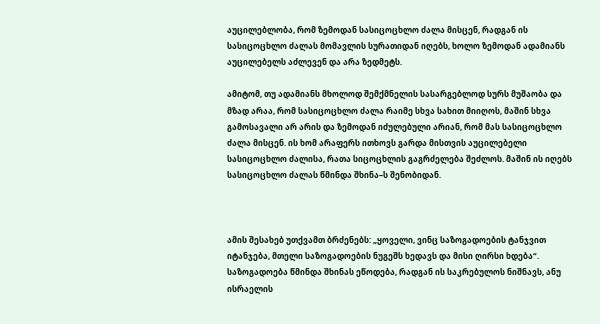აუცილებლობა, რომ ზემოდან სასიცოცხლო ძალა მისცენ, რადგან ის სასიცოცხლო ძალას მომავლის სურათიდან იღებს, ხოლო ზემოდან ადამიანს აუცილებელს აძლევენ და არა ზედმეტს.

ამიტომ, თუ ადამიანს მხოლოდ შემქმნელის სასარგებლოდ სურს მუშაობა და მზად არაა, რომ სასიცოცხლო ძალა რაიმე სხვა სახით მიიღოს, მაშინ სხვა გამოსავალი არ არის და ზემოდან იძულებული არიან, რომ მას სასიცოცხლო ძალა მისცენ. ის ხომ არაფერს ითხოვს გარდა მისთვის აუცილებელი სასიცოცხლო ძალისა, რათა სიცოცხლის გაგრძელება შეძლოს. მაშინ ის იღებს სასიცოცხლო ძალას წმინდა შხინა–ს შენობიდან.



ამის შესახებ უთქვამთ ბრძენებს: „ყოველი, ვინც საზოგადოების ტანჯვით იტანჯება, მთელი საზოგადოების ნუგეშს ხედავს და მისი ღირსი ხდება“. საზოგადოება წმინდა შხინას ეწოდება, რადგან ის საკრებულოს ნიშნავს, ანუ ისრაელის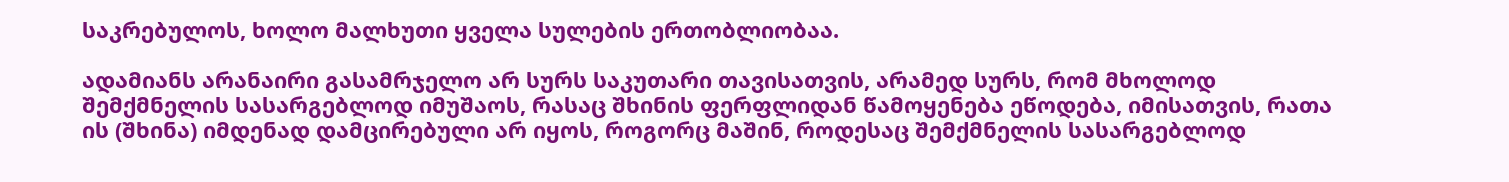საკრებულოს, ხოლო მალხუთი ყველა სულების ერთობლიობაა.

ადამიანს არანაირი გასამრჯელო არ სურს საკუთარი თავისათვის, არამედ სურს, რომ მხოლოდ შემქმნელის სასარგებლოდ იმუშაოს, რასაც შხინის ფერფლიდან წამოყენება ეწოდება, იმისათვის, რათა ის (შხინა) იმდენად დამცირებული არ იყოს, როგორც მაშინ, როდესაც შემქმნელის სასარგებლოდ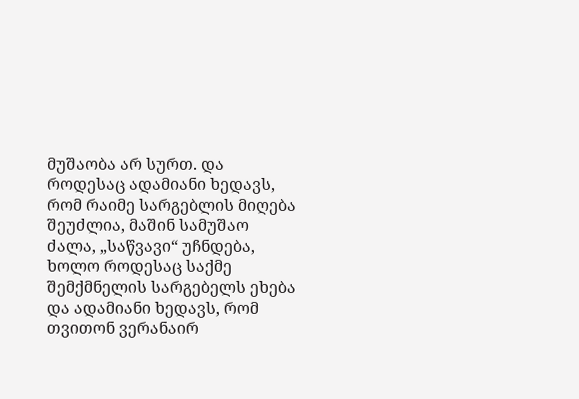მუშაობა არ სურთ. და როდესაც ადამიანი ხედავს, რომ რაიმე სარგებლის მიღება შეუძლია, მაშინ სამუშაო ძალა, „საწვავი“ უჩნდება, ხოლო როდესაც საქმე შემქმნელის სარგებელს ეხება და ადამიანი ხედავს, რომ თვითონ ვერანაირ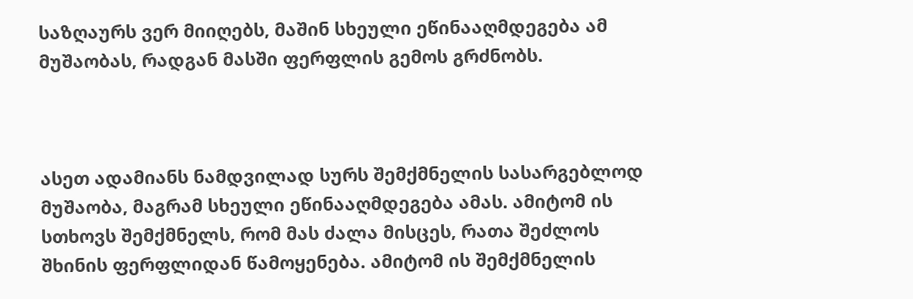საზღაურს ვერ მიიღებს, მაშინ სხეული ეწინააღმდეგება ამ მუშაობას, რადგან მასში ფერფლის გემოს გრძნობს.



ასეთ ადამიანს ნამდვილად სურს შემქმნელის სასარგებლოდ მუშაობა, მაგრამ სხეული ეწინააღმდეგება ამას. ამიტომ ის სთხოვს შემქმნელს, რომ მას ძალა მისცეს, რათა შეძლოს შხინის ფერფლიდან წამოყენება. ამიტომ ის შემქმნელის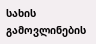სახის გამოვლინების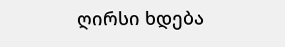ღირსი ხდება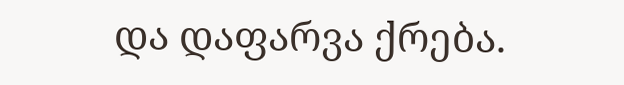და დაფარვა ქრება.